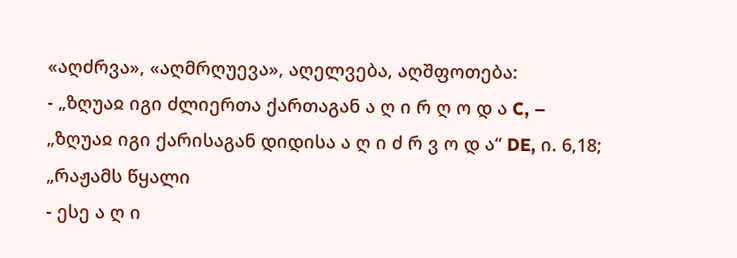«აღძრვა», «აღმრღუევა», აღელვება, აღშფოთება:
- „ზღუაჲ იგი ძლიერთა ქართაგან ა ღ ი რ ღ ო დ ა C, – „ზღუაჲ იგი ქარისაგან დიდისა ა ღ ი ძ რ ვ ო დ ა“ DE, ი. 6,18; „რაჟამს წყალი
- ესე ა ღ ი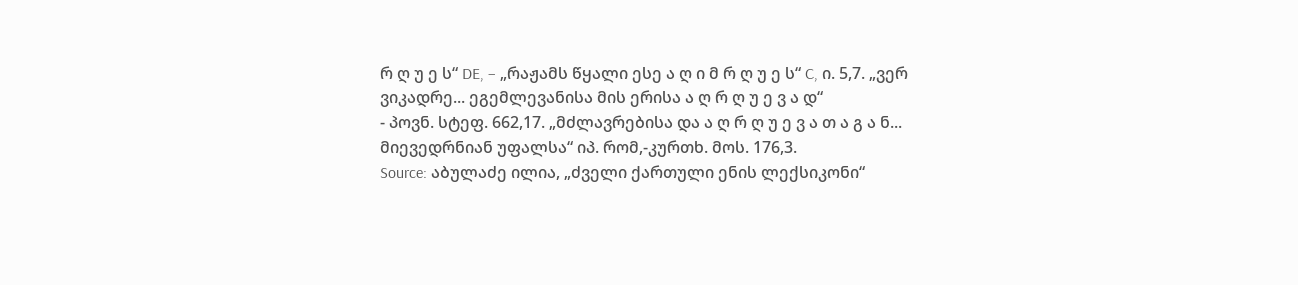რ ღ უ ე ს“ DE, – „რაჟამს წყალი ესე ა ღ ი მ რ ღ უ ე ს“ C, ი. 5,7. „ვერ ვიკადრე... ეგემლევანისა მის ერისა ა ღ რ ღ უ ე ვ ა დ“
- პოვნ. სტეფ. 662,17. „მძლავრებისა და ა ღ რ ღ უ ე ვ ა თ ა გ ა ნ... მიევედრნიან უფალსა“ იპ. რომ,-კურთხ. მოს. 176,3.
Source: აბულაძე ილია, „ძველი ქართული ენის ლექსიკონი“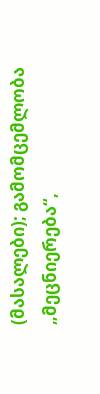(მასალები); გამომცემლობა „მეცნიერება“,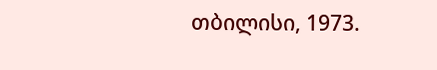თბილისი, 1973.